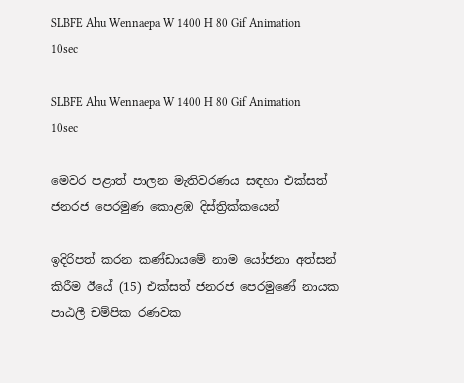SLBFE Ahu Wennaepa W 1400 H 80 Gif Animation 10sec

SLBFE Ahu Wennaepa W 1400 H 80 Gif Animation 10sec

මෙවර පළාත් පාලන මැතිවරණය සඳහා එක්සත් ජනරජ පෙරමුණ කොළඹ දිස්ත්‍රික්කයෙන්

ඉදිරිපත් කරන කණ්ඩායමේ නාම යෝජනා අත්සන් කිරීම ඊයේ (15) එක්සත් ජනරජ පෙරමුණේ නායක පාඨලී චම්පික රණවක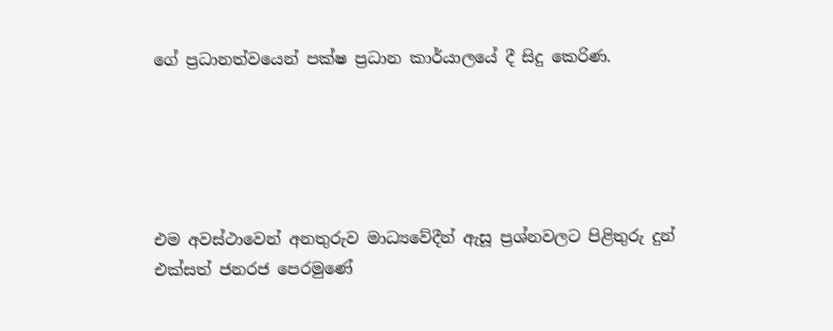ගේ ප්‍රධානත්වයෙන් පක්ෂ ප්‍රධාන කාර්යාලයේ දී සිදු කෙරිණ.





එම අවස්ථාවෙන් අනතුරුව මාධ්‍යවේදීන් ඇසූ ප්‍රශ්නවලට පිළිතුරු දුන් එක්සත් ජනරජ පෙරමුණේ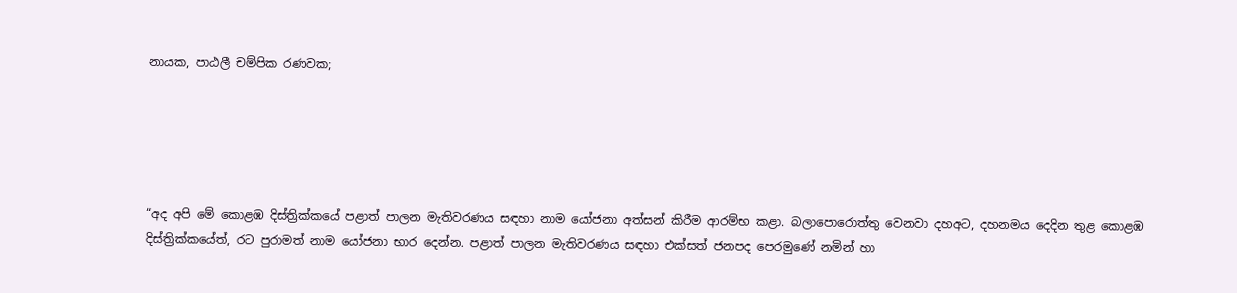නායක, පාඨලී චම්පික රණවක;





“අද අපි මේ කොළඹ දිස්ත්‍රික්කයේ පළාත් පාලන මැතිවරණය සඳහා නාම යෝජනා අත්සන් කිරීම ආරම්භ කළා. බලාපොරොත්තු වෙනවා දහඅට, දහනමය දෙදින තුළ කොළඹ දිස්ත්‍රික්කයේත්, රට පුරාමත් නාම යෝජනා භාර දෙන්න. පළාත් පාලන මැතිවරණය සඳහා එක්සත් ජනපද පෙරමුණේ නමින් හා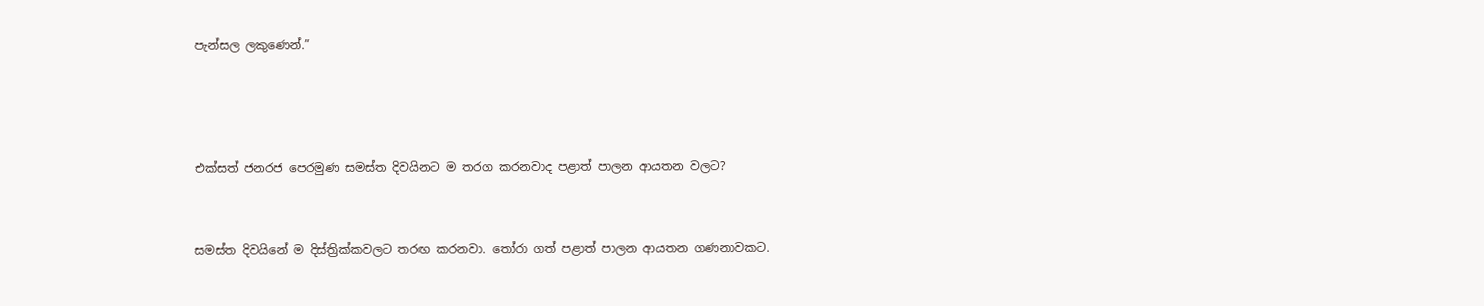පැන්සල ලකුණෙන්.”





එක්සත් ජනරජ පෙරමුණ සමස්ත දිවයිනට ම තරග කරනවාද පළාත් පාලන ආයතන වලට?



සමස්ත දිවයිනේ ම දිස්ත්‍රික්කවලට තරඟ කරනවා. තෝරා ගත් පළාත් පාලන ආයතන ගණනාවකට.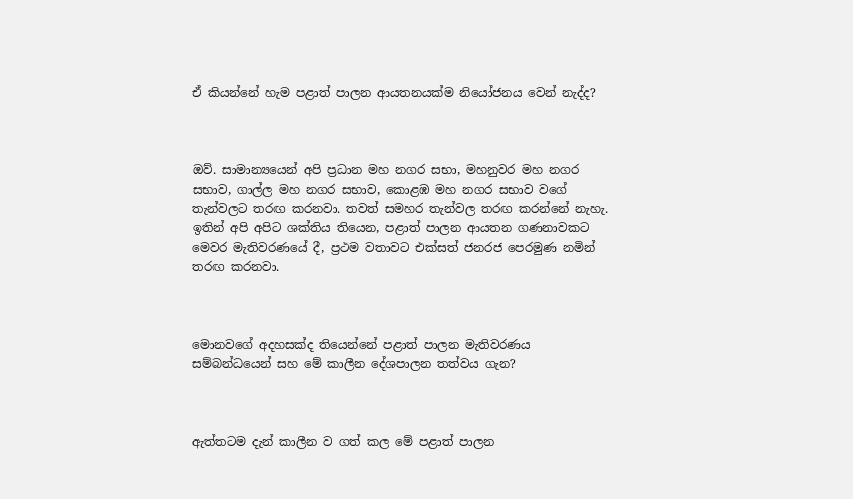ඒ කියන්නේ හැම පළාත් පාලන ආයතනයක්ම නියෝජනය වෙන් නැද්ද?



ඔව්. සාමාන්‍යයෙන් අපි ප්‍රධාන මහ නගර සභා, මහනුවර මහ නගර සභාව, ගාල්ල මහ නගර සභාව, කොළඹ මහ නගර සභාව වගේ තැන්වලට තරඟ කරනවා. තවත් සමහර තැන්වල තරඟ කරන්නේ නැහැ. ඉතින් අපි අපිට ශක්තිය තියෙන, පළාත් පාලන ආයතන ගණනාවකට මෙවර මැතිවරණයේ දී, ප්‍රථම වතාවට එක්සත් ජනරජ පෙරමුණ නමින් තරඟ කරනවා.



මොනවගේ අදහසක්ද තියෙන්නේ පළාත් පාලන මැතිවරණය සම්බන්ධයෙන් සහ මේ කාලීන දේශපාලන තත්වය ගැන?



ඇත්තටම දැන් කාලීන ව ගත් කල මේ පළාත් පාලන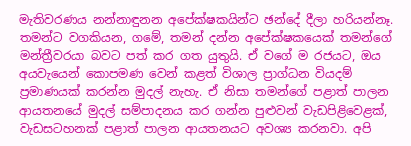මැතිවරණය නන්නාඳුනන අපේක්ෂකයින්ට ඡන්දේ දීලා හරියන්නෑ. තමන්ට වගකියන, ගමේ, තමන් දන්න අපේක්ෂකයෙක් තමන්ගේ මන්ත්‍රීවරයා බවට පත් කර ගත යුතුයි. ඒ වගේ ම රජයට, ඔය අයවැයෙන් කොපමණ වෙන් කළත් විශාල ප්‍රාග්ධන වියදම් ප්‍රමාණයක් කරන්න මුදල් නැහැ. ඒ නිසා තමන්ගේ පළාත් පාලන ආයතනයේ මුදල් සම්පාදනය කර ගන්න පුළුවන් වැඩපිළිවෙළක්, වැඩසටහනක් පළාත් පාලන ආයතනයට අවශ්‍ය කරනවා. අපි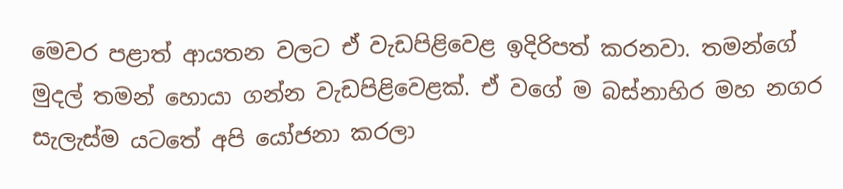මෙවර පළාත් ආයතන වලට ඒ වැඩපිළිවෙළ ඉදිරිපත් කරනවා. තමන්ගේ මුදල් තමන් හොයා ගන්න වැඩපිළිවෙළක්. ඒ වගේ ම බස්නාහිර මහ නගර සැලැස්ම යටතේ අපි යෝජනා කරලා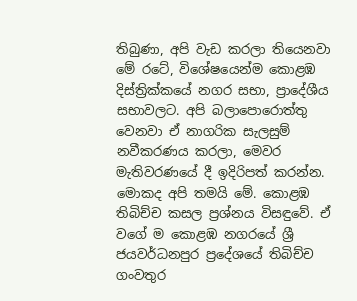තිබුණා, අපි වැඩ කරලා තියෙනවා මේ රටේ, විශේෂයෙන්ම කොළඹ දිස්ත්‍රික්කයේ නගර සභා, ප්‍රාදේශීය සභාවලට. අපි බලාපොරොත්තු වෙනවා ඒ නාගරික සැලසුම් නවීකරණය කරලා, මෙවර මැතිවරණයේ දී ඉදිරිපත් කරන්න. මොකද අපි තමයි මේ. කොළඹ තිබිච්ච කසල ප්‍රශ්නය විසඳුවේ. ඒ වගේ ම කොළඹ නගරයේ ශ්‍රී ජයවර්ධනපුර ප්‍රදේශයේ තිබිච්ච ගංවතුර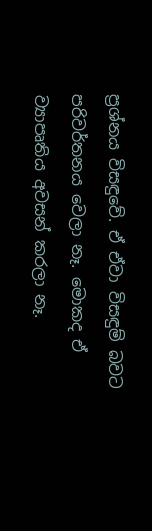ප්‍රශ්නය විසඳුවේ. ඒ ඒවා විසඳුම් බවට පරිවර්තනය වෙලා නෑ. මොකද ඒ ව්‍යාපෘතිය අවසන් කරලා නෑ.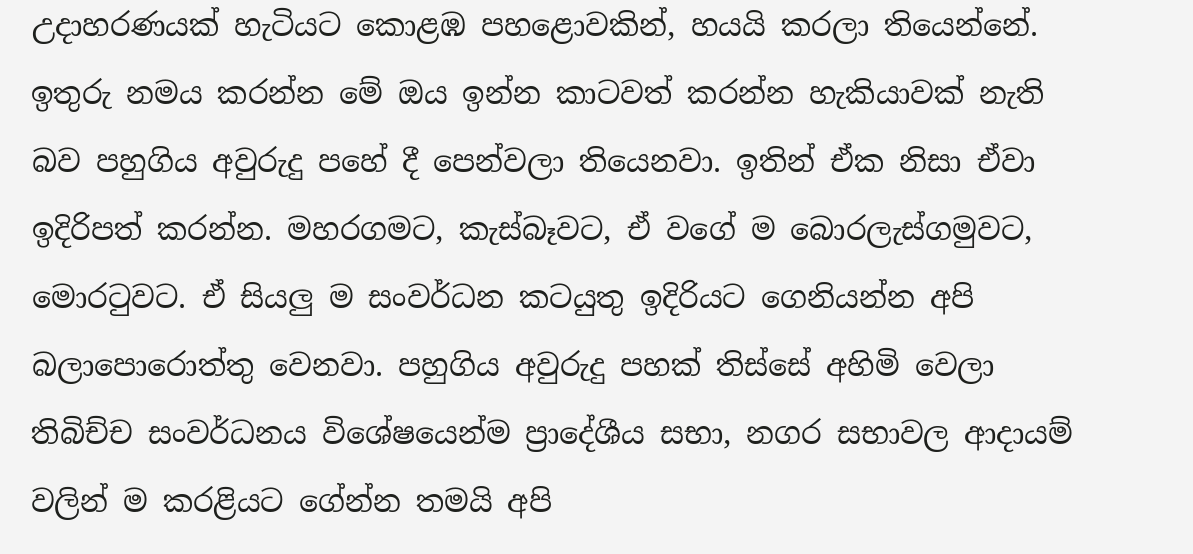උදාහරණයක් හැටියට කොළඹ පහළොවකින්, හයයි කරලා තියෙන්නේ. ඉතුරු නමය කරන්න මේ ඔය ඉන්න කාටවත් කරන්න හැකියාවක් නැති බව පහුගිය අවුරුදු පහේ දී පෙන්වලා තියෙනවා. ඉතින් ඒක නිසා ඒවා ඉදිරිපත් කරන්න. මහරගමට, කැස්බෑවට, ඒ වගේ ම බොරලැස්ගමුවට, මොරටුවට. ඒ සියලු ම සංවර්ධන කටයුතු ඉදිරියට ගෙනියන්න අපි බලාපොරොත්තු වෙනවා. පහුගිය අවුරුදු පහක් තිස්සේ අහිමි වෙලා තිබිච්ච සංවර්ධනය විශේෂයෙන්ම ප්‍රාදේශීය සභා, නගර සභාවල ආදායම් වලින් ම කරළියට ගේන්න තමයි අපි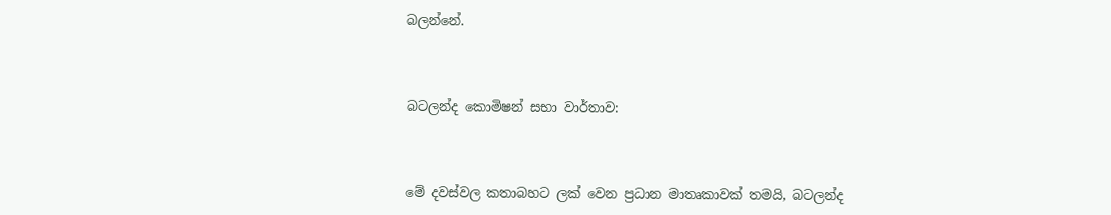බලන්නේ.



බටලන්ද කොමිෂන් සභා වාර්තාව:



මේ දවස්වල කතාබහට ලක් වෙන ප්‍රධාන මාතෘකාවක් තමයි, බටලන්ද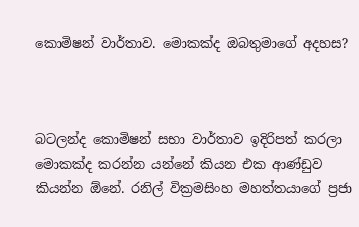කොමිෂන් වාර්තාව. මොකක්ද ඔබතුමාගේ අදහස?



බටලන්ද කොමිෂන් සභා වාර්තාව ඉදිරිපත් කරලා මොකක්ද කරන්න යන්නේ කියන එක ආණ්ඩුව කියන්න ඕනේ. රනිල් වික්‍රමසිංහ මහත්තයාගේ ප්‍රජා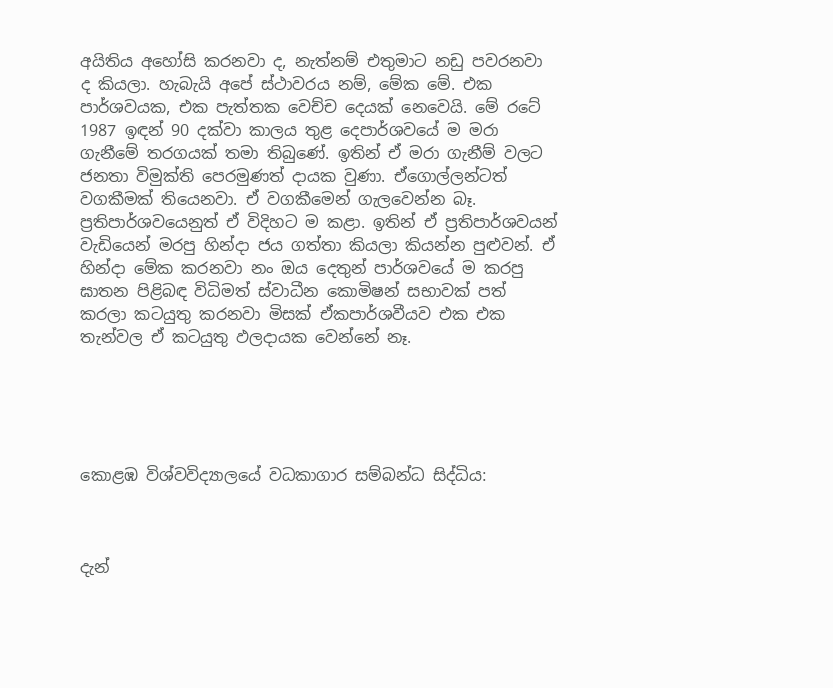අයිතිය අහෝසි කරනවා ද, නැත්නම් එතුමාට නඩු පවරනවා ද කියලා. හැබැයි අපේ ස්ථාවරය නම්, මේක මේ. එක පාර්ශවයක, එක පැත්තක වෙච්ච දෙයක් නෙවෙයි. මේ රටේ 1987 ඉඳන් 90 දක්වා කාලය තුළ දෙපාර්ශවයේ ම මරා ගැනීමේ තරගයක් තමා තිබුණේ. ඉතින් ඒ මරා ගැනීම් වලට ජනතා විමුක්ති පෙරමුණත් දායක වුණා. ඒගොල්ලන්ටත් වගකීමක් තියෙනවා. ඒ වගකීමෙන් ගැලවෙන්න බෑ. ප්‍රතිපාර්ශවයෙනුත් ඒ විදිහට ම කළා. ඉතින් ඒ ප්‍රතිපාර්ශවයන් වැඩියෙන් මරපු හින්දා ජය ගත්තා කියලා කියන්න පුළුවන්. ඒ හින්දා මේක කරනවා නං ඔය දෙතුන් පාර්ශවයේ ම කරපු ඝාතන පිළිබඳ විධිමත් ස්වාධීන කොමිෂන් සභාවක් පත් කරලා කටයුතු කරනවා මිසක් ඒකපාර්ශවීයව එක එක තැන්වල ඒ කටයුතු ඵලදායක වෙන්නේ නෑ.





කොළඹ විශ්වවිද්‍යාලයේ වධකාගාර සම්බන්ධ සිද්ධිය:



දැන්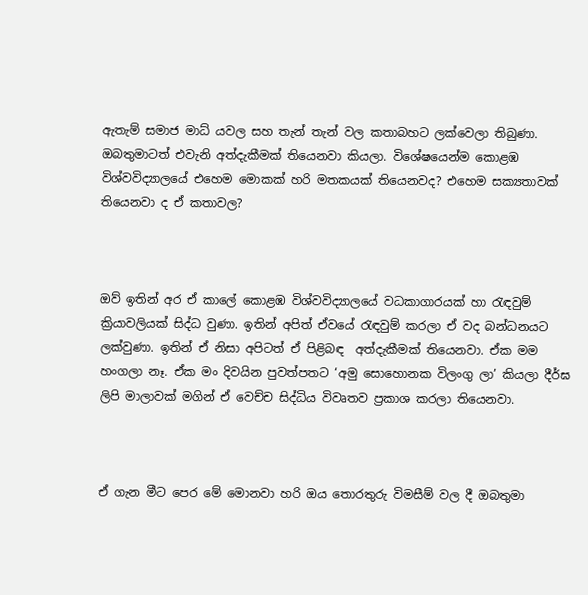ඇතැම් සමාජ මාධ් යවල සහ තැන් තැන් වල කතාබහට ලක්වෙලා තිබුණා. ඔබතුමාටත් එවැනි අත්දැකීමක් තියෙනවා කියලා. විශේෂයෙන්ම කොළඹ විශ්වවිද්‍යාලයේ එහෙම මොකක් හරි මතකයක් තියෙනවද? එහෙම සක්‍යතාවක් තියෙනවා ද ඒ කතාවල?



ඔව් ඉතින් අර ඒ කාලේ කොළඹ විශ්වවිද්‍යාලයේ වධකාගාරයක් හා රැඳවුම් ක්‍රියාවලියක් සිද්ධ වුණා. ඉතින් අපිත් ඒවයේ රැඳවුම් කරලා ඒ වද බන්ධනයට ලක්වුණා. ඉතින් ඒ නිසා අපිටත් ඒ පිළිබඳ  අත්දැකීමක් තියෙනවා. ඒක මම හංගලා නෑ. ඒක මං දිවයින පුවත්පතට ‘අමු සොහොනක විලංගු ලා’ කියලා දීර්ඝ ලිපි මාලාවක් මගින් ඒ වෙච්ච සිද්ධිය විවෘතව ප්‍රකාශ කරලා තියෙනවා.



ඒ ගැන මීට පෙර මේ මොනවා හරි ඔය තොරතුරු විමසීම් වල දී ඔබතුමා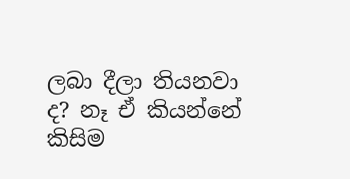ලබා දීලා තියනවා ද? නෑ ඒ කියන්නේ කිසිම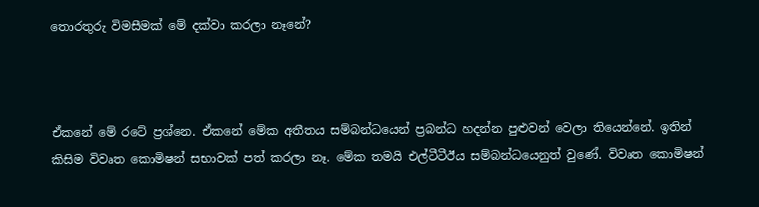තොරතුරු විමසීමක් මේ දක්වා කරලා නෑනේ?



ඒකනේ මේ රටේ ප්‍රශ්නෙ. ඒකනේ මේක අතීතය සම්බන්ධයෙන් ප්‍රබන්ධ හදන්න පුළුවන් වෙලා තියෙන්නේ. ඉතින් කිසිම විවෘත කොමිෂන් සභාවක් පත් කරලා නෑ. මේක තමයි එල්ටීටීඊය සම්බන්ධයෙනුත් වුණේ. විවෘත කොමිෂන්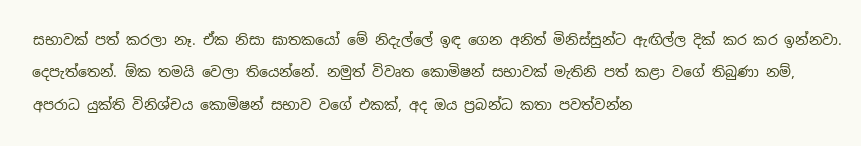සභාවක් පත් කරලා නෑ. ඒක නිසා ඝාතකයෝ මේ නිදැල්ලේ ඉඳ ගෙන අනිත් මිනිස්සුන්ට ඇඟිල්ල දික් කර කර ඉන්නවා. දෙපැත්තෙන්. ඕක තමයි වෙලා තියෙන්නේ. නමුත් විවෘත කොමිෂන් සභාවක් මැතිනි පත් කළා වගේ තිබුණා නම්, අපරාධ යුක්ති විනිශ්චය කොමිෂන් සභාව වගේ එකක්, අද ඔය ප්‍රබන්ධ කතා පවත්වන්න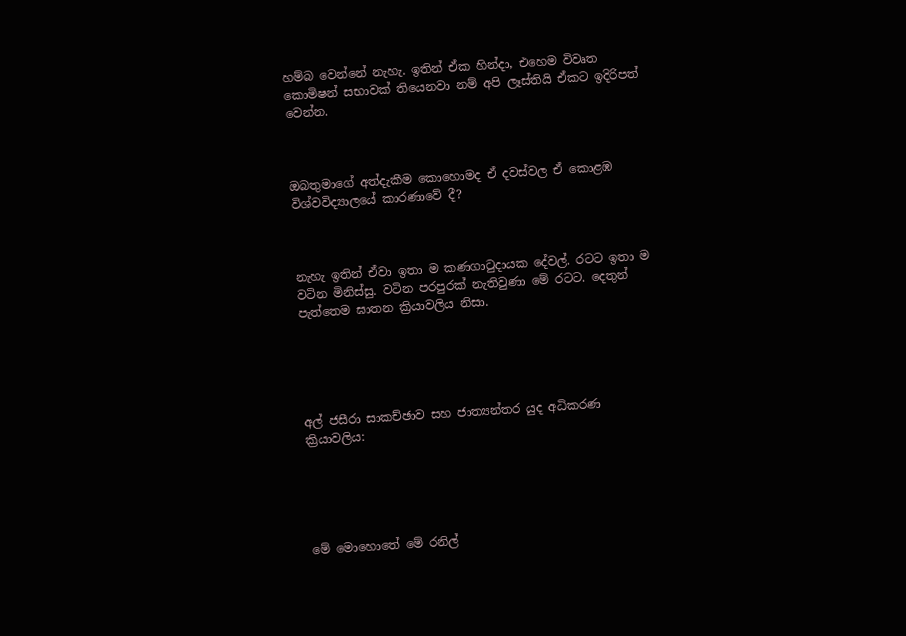හම්බ වෙන්නේ නැහැ. ඉතින් ඒක හින්දා, එහෙම විවෘත කොමිෂන් සභාවක් තියෙනවා නම් අපි ලෑස්තියි ඒකට ඉදිරිපත් වෙන්න.



ඔබතුමාගේ අත්දැකීම කොහොමද ඒ දවස්වල ඒ කොළඹ විශ්වවිද්‍යාලයේ කාරණාවේ දී?



නැහැ ඉතින් ඒවා ඉතා ම කණගාටුදායක දේවල්. රටට ඉතා ම වටින මිනිස්සු. වටින පරපුරක් නැතිවුණා මේ රටට. දෙතුන් පැත්තෙම ඝාතන ක්‍රියාවලිය නිසා.





අල් ජසීරා සාකච්ඡාව සහ ජාත්‍යන්තර යුද අධිකරණ ක්‍රියාවලිය:





මේ මොහොතේ මේ රනිල්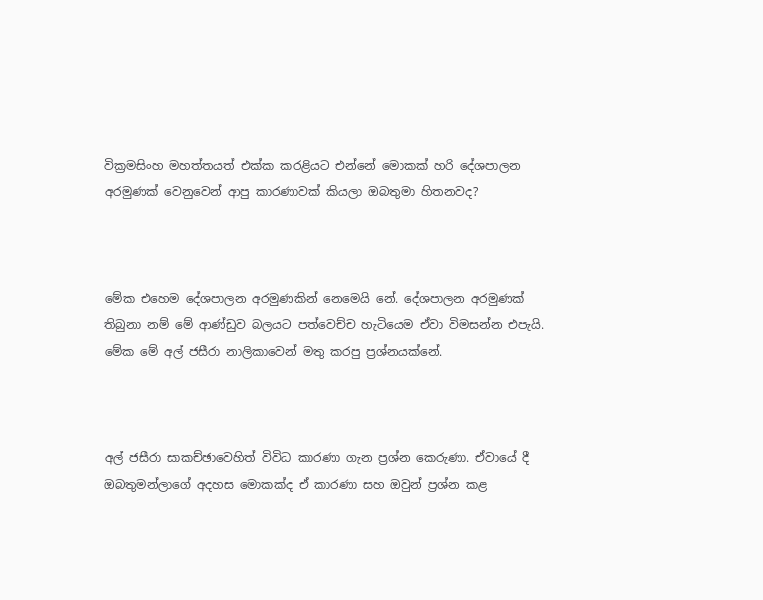වික්‍රමසිංහ මහත්තයත් එක්ක කරළියට එන්නේ මොකක් හරි දේශපාලන අරමුණක් වෙනුවෙන් ආපු කාරණාවක් කියලා ඔබතුමා හිතනවද?



මේක එහෙම දේශපාලන අරමුණකින් නෙමෙයි නේ. දේශපාලන අරමුණක් තිබුනා නම් මේ ආණ්ඩුව බලයට පත්වෙච්ච හැටියෙම ඒවා විමසන්න එපැයි. මේක මේ අල් ජසීරා නාලිකාවෙන් මතු කරපු ප්‍රශ්නයක්නේ.



අල් ජසීරා සාකච්ඡාවෙහිත් විවිධ කාරණා ගැන ප්‍රශ්න කෙරුණා. ඒවායේ දී ඔබතුමන්ලාගේ අදහස මොකක්ද ඒ කාරණා සහ ඔවුන් ප්‍රශ්න කළ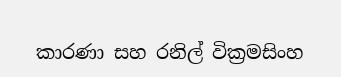කාරණා සහ රනිල් වික්‍රමසිංහ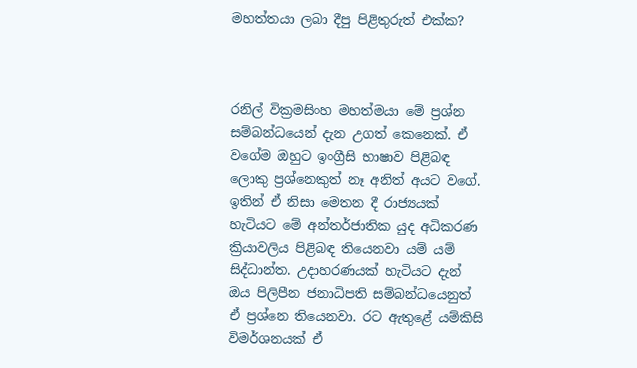මහත්තයා ලබා දීපු පිළිතුරුත් එක්ක?



රනිල් වික්‍රමසිංහ මහත්මයා මේ ප්‍රශ්න සම්බන්ධයෙන් දැන උගත් කෙනෙක්. ඒ වගේම ඔහුට ඉංග්‍රීසි භාෂාව පිළිබඳ ලොකු ප්‍රශ්නෙකුත් නෑ අනිත් අයට වගේ. ඉතින් ඒ නිසා මෙතන දී රාජ්‍යයක් හැටියට මේ අන්තර්ජාතික යුද අධිකරණ ක්‍රියාවලිය පිළිබඳ තියෙනවා යම් යම් සිද්ධාන්ත. උදාහරණයක් හැටියට දැන් ඔය පිලිපීන ජනාධිපති සම්බන්ධයෙනුත් ඒ ප්‍රශ්නෙ තියෙනවා. රට ඇතුළේ යම්කිසි විමර්ශනයක් ඒ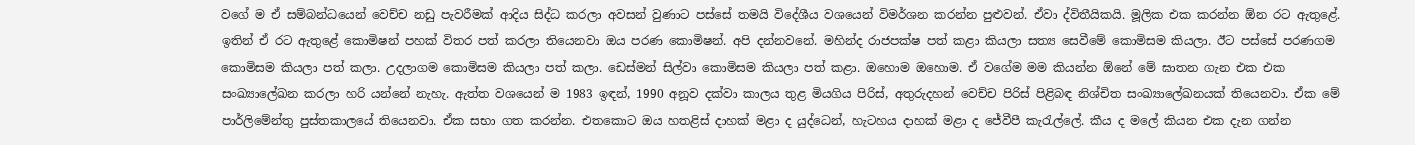වගේ ම ඒ සම්බන්ධයෙන් වෙච්ච නඩු පැවරීමක් ආදිය සිද්ධ කරලා අවසන් වුණාට පස්සේ තමයි විදේශීය වශයෙන් විමර්ශන කරන්න පුළුවන්. ඒවා ද්විතීයිකයි. මූලික එක කරන්න ඕන රට ඇතුළේ. ඉතින් ඒ රට ඇතුළේ කොමිෂන් පහක් විතර පත් කරලා තියෙනවා ඔය පරණ කොමිෂන්. අපි දන්නවනේ. මහින්ද රාජපක්ෂ පත් කළා කියලා සත්‍ය සෙවීමේ කොමිසම කියලා. ඊට පස්සේ පරණගම කොමිසම කියලා පත් කලා. උදලාගම කොමිසම කියලා පත් කලා. ඩෙස්මන් සිල්වා කොමිසම කියලා පත් කළා. ඔහොම ඔහොම. ඒ වගේම මම කියන්න ඕනේ මේ ඝාතන ගැන එක එක සංඛ්‍යාලේඛන කරලා හරි යන්නේ නැහැ. ඇත්ත වශයෙන් ම 1983 ඉඳන්, 1990 අනූව දක්වා කාලය තුළ මියගිය පිරිස්, අතුරුදහන් වෙච්ච පිරිස් පිළිබඳ නිශ්චිත සංඛ්‍යාලේඛනයක් තියෙනවා. ඒක මේ පාර්ලිමේන්තු පුස්තකාලයේ තියෙනවා. ඒක සභා ගත කරන්න. එතකොට ඔය හතළිස් දාහක් මළා ද යුද්ධෙන්, හැටහය දාහක් මළා ද ජේවීපී කැරැල්ලේ. කීය ද මලේ කියන එක දැන ගන්න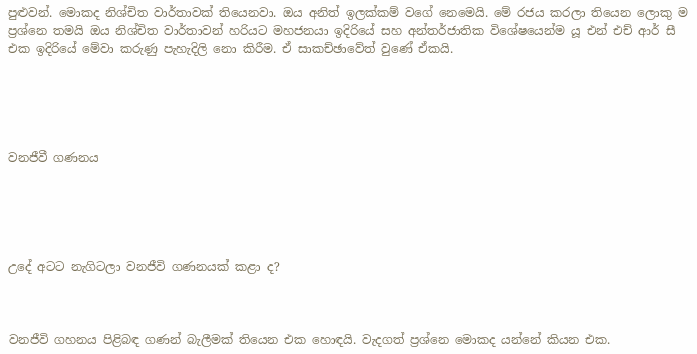පුළුවන්. මොකද නිශ්චිත වාර්තාවක් තියෙනවා. ඔය අනිත් ඉලක්කම් වගේ නෙමෙයි. මේ රජය කරලා තියෙන ලොකු ම ප්‍රශ්නෙ තමයි ඔය නිශ්චිත වාර්තාවන් හරියට මහජනයා ඉදිරියේ සහ අන්තර්ජාතික විශේෂයෙන්ම යූ එන් එච් ආර් සී එක ඉදිරියේ මේවා කරුණු පැහැදිලි නො කිරීම. ඒ සාකච්ඡාවේත් වුණේ ඒකයි.





වනජීවී ගණනය





උදේ අටට නැගිටලා වනජීවි ගණනයක් කළා ද?



වනජීවි ගහනය පිළිබඳ ගණන් බැලීමක් තියෙන එක හොඳයි. වැදගත් ප්‍රශ්නෙ මොකද යන්නේ කියන එක.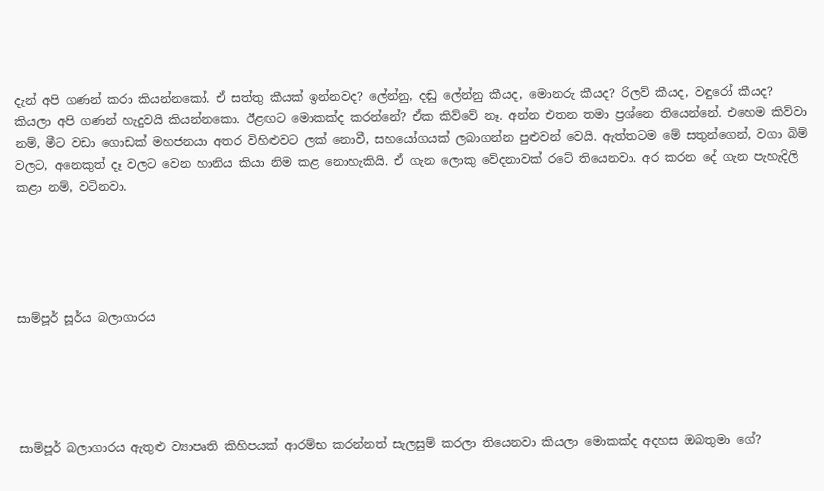දැන් අපි ගණන් කරා කියන්නකෝ. ඒ සත්තු කීයක් ඉන්නවද? ලේන්නු, දඬු ලේන්නු කීයද, මොනරු කීයද? රිලව් කීයද, වඳුරෝ කීයද? කියලා අපි ගණන් හැදුවයි කියන්නකො. ඊළඟට මොකක්ද කරන්නේ? ඒක කිව්වේ නෑ. අන්න එතන තමා ප්‍රශ්නෙ තියෙන්නේ. එහෙම කිව්වා නම්, මීට වඩා ගොඩක් මහජනයා අතර විහිළුවට ලක් නොවී, සහයෝගයක් ලබාගන්න පුළුවන් වෙයි. ඇත්තටම මේ සතුන්ගෙන්, වගා බිම් වලට, අනෙකුත් දෑ වලට වෙන හානිය කියා නිම කළ නොහැකියි. ඒ ගැන ලොකු වේදනාවක් රටේ තියෙනවා. අර කරන දේ ගැන පැහැදිලි කළා නම්, වටිනවා.





සාම්පූර් සූර්ය බලාගාරය





සාම්පූර් බලාගාරය ඇතුළු ව්‍යාපෘති කිහිපයක් ආරම්භ කරන්නත් සැලසුම් කරලා තියෙනවා කියලා මොකක්ද අදහස ඔබතුමා ගේ?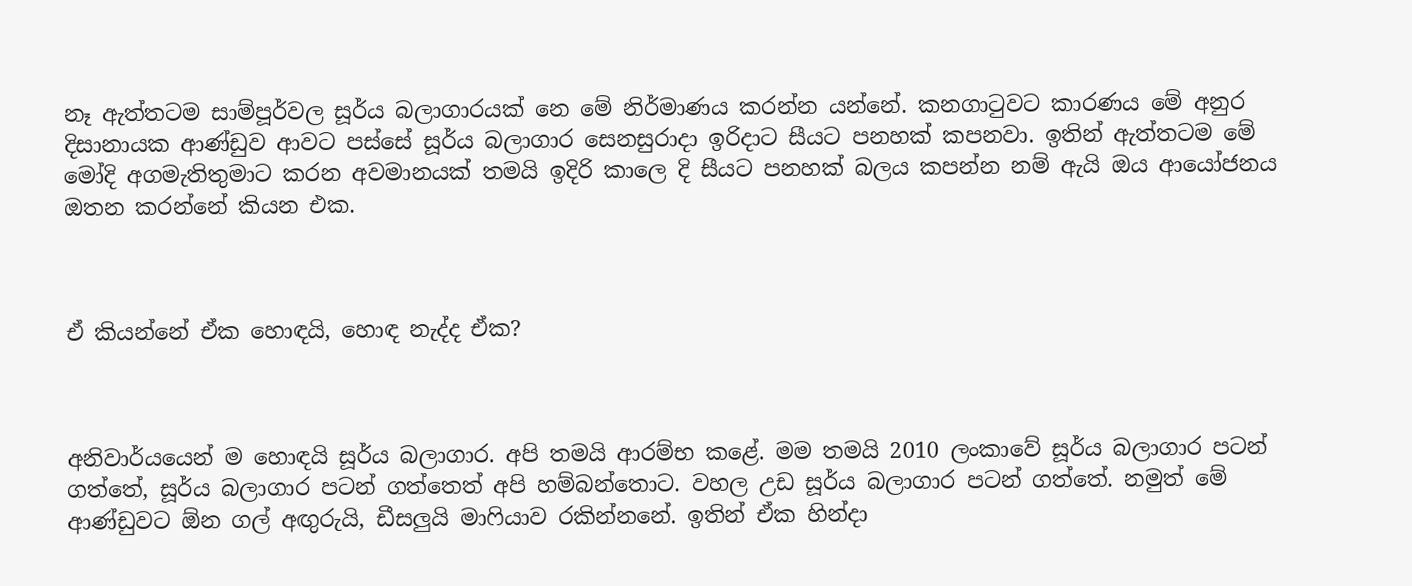නෑ ඇත්තටම සාම්පූර්වල සූර්ය බලාගාරයක් නෙ මේ නිර්මාණය කරන්න යන්නේ. කනගාටුවට කාරණය මේ අනුර දිසානායක ආණ්ඩුව ආවට පස්සේ සූර්ය බලාගාර සෙනසුරාදා ඉරිදාට සීයට පනහක් කපනවා. ඉතින් ඇත්තටම මේ මෝදි අගමැතිතුමාට කරන අවමානයක් තමයි ඉදිරි කාලෙ දි සීයට පනහක් බලය කපන්න නම් ඇයි ඔය ආයෝජනය ඔතන කරන්නේ කියන එක.



ඒ කියන්නේ ඒක හොඳයි, හොඳ නැද්ද ඒක?



අනිවාර්යයෙන් ම හොඳයි සූර්ය බලාගාර. අපි තමයි ආරම්භ කළේ. මම තමයි 2010 ලංකාවේ සූර්ය බලාගාර පටන් ගත්තේ, සූර්ය බලාගාර පටන් ගත්තෙත් අපි හම්බන්තොට. වහල උඩ සූර්ය බලාගාර පටන් ගත්තේ. නමුත් මේ ආණ්ඩුවට ඕන ගල් අඟුරුයි, ඩීසලුයි මාෆියාව රකින්නනේ. ඉතින් ඒක හින්දා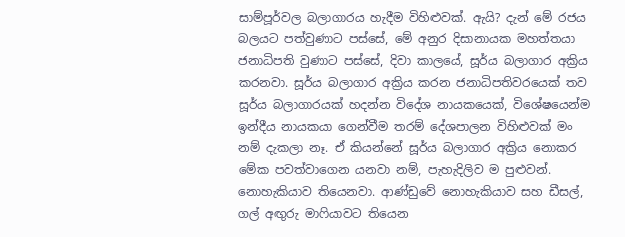සාම්පූර්වල බලාගාරය හැදීම විහිළුවක්. ඇයි? දැන් මේ රජය බලයට පත්වුණාට පස්සේ, මේ අනුර දිසානායක මහත්තයා ජනාධිපති වුණාට පස්සේ, දිවා කාලයේ, සූර්ය බලාගාර අක්‍රිය කරනවා. සූර්ය බලාගාර අක්‍රිය කරන ජනාධිපතිවරයෙක් තව සූර්ය බලාගාරයක් හදන්න විදේශ නායකයෙක්, විශේෂයෙන්ම ඉන්දීය නායකයා ගෙන්වීම තරම් දේශපාලන විහිළුවක් මං නම් දැකලා නෑ. ඒ කියන්නේ සූර්ය බලාගාර අක්‍රිය නොකර මේක පවත්වාගෙන යනවා නම්, පැහැදිලිව ම පුළුවන්. නොහැකියාව තියෙනවා. ආණ්ඩුවේ නොහැකියාව සහ ඩීසල්, ගල් අඟුරු මාෆියාවට තියෙන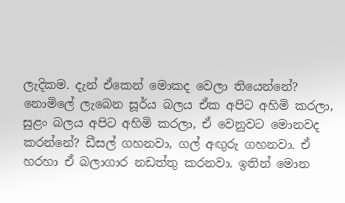ලැදිකම. දැන් ඒකෙන් මොකද වෙලා තියෙන්නේ? නොමිලේ ලැබෙන සූර්ය බලය ඒක අපිට අහිමි කරලා, සුළං බලය අපිට අහිමි කරලා, ඒ වෙනුවට මොනවද කරන්නේ? ඩීසල් ගහනවා, ගල් අඟුරු ගහනවා. ඒ හරහා ඒ බලාගාර නඩත්තු කරනවා. ඉතින් මොන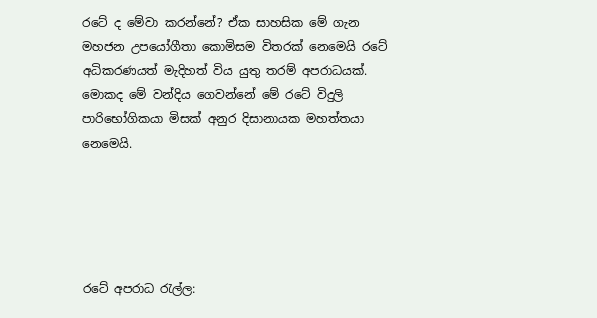රටේ ද මේවා කරන්නේ? ඒක සාහසික මේ ගැන මහජන උපයෝගීතා කොමිසම විතරක් නෙමෙයි රටේ අධිකරණයත් මැදිහත් විය යුතු තරම් අපරාධයක්. මොකද මේ වන්දිය ගෙවන්නේ මේ රටේ විදුලි පාරිභෝගිකයා මිසක් අනුර දිසානායක මහත්තයා නෙමෙයි.





රටේ අපරාධ රැල්ල: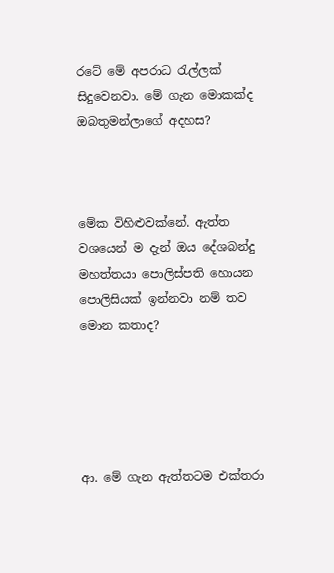රටේ මේ අපරාධ රැල්ලක් සිදුවෙනවා. මේ ගැන මොකක්ද ඔබතුමන්ලාගේ අදහස?



මේක විහිළුවක්නේ. ඇත්ත වශයෙන් ම දැන් ඔය දේශබන්දු මහත්තයා පොලිස්පති හොයන පොලිසියක් ඉන්නවා නම් තව මොන කතාද?





ආ. මේ ගැන ඇත්තටම එක්තරා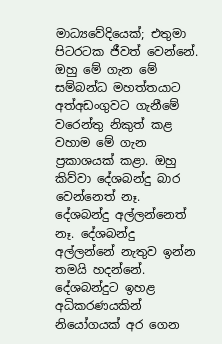මාධ්‍යවේදියෙක්; එතුමා පිටරටක ජීවත් වෙන්නේ. ඔහු මේ ගැන මේ සම්බන්ධ මහත්තයාට අත්අඩංගුවට ගැනීමේ වරෙන්තු නිකුත් කළ වහාම මේ ගැන ප්‍රකාශයක් කළා. ඔහු කිව්වා දේශබන්දු බාර වෙන්නෙත් නෑ. දේශබන්දු අල්ලන්නෙත් නෑ. දේශබන්දු අල්ලන්නේ නැතුව ඉන්න තමයි හදන්නේ. දේශබන්දුට ඉහළ අධිකරණයකින් නියෝගයක් අර ගෙන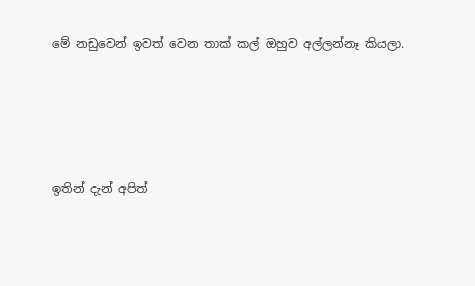මේ නඩුවෙන් ඉවත් වෙන තාක් කල් ඔහුව අල්ලන්නෑ කියලා.





ඉතින් දැන් අපිත්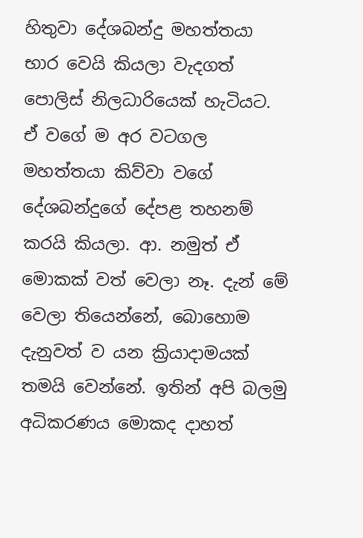හිතුවා දේශබන්දු මහත්තයා භාර වෙයි කියලා වැදගත් පොලිස් නිලධාරියෙක් හැටියට. ඒ වගේ ම අර වටගල මහත්තයා කිව්වා වගේ දේශබන්දුගේ දේපළ තහනම් කරයි කියලා. ආ. නමුත් ඒ මොකක් වත් වෙලා නෑ. දැන් මේ වෙලා තියෙන්නේ, බොහොම දැනුවත් ව යන ක්‍රියාදාමයක් තමයි වෙන්නේ. ඉතින් අපි බලමු අධිකරණය මොකද දාහත්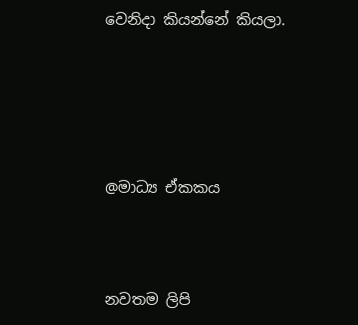වෙනිදා කියන්නේ කියලා.





@මාධ්‍ය ඒකකය



නවතම ලිපි